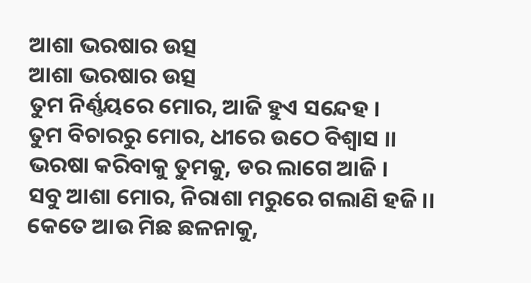ଆଶା ଭରଷାର ଉତ୍ସ
ଆଶା ଭରଷାର ଉତ୍ସ
ତୁମ ନିର୍ଣ୍ଣୟରେ ମୋର, ଆଜି ହୁଏ ସନ୍ଦେହ ।
ତୁମ ବିଚାରରୁ ମୋର, ଧୀରେ ଉଠେ ବିଶ୍ଵାସ ।।
ଭରଷା କରିବାକୁ ତୁମକୁ, ଡର ଲାଗେ ଆଜି ।
ସବୁ ଆଶା ମୋର, ନିରାଶା ମରୁରେ ଗଲାଣି ହଜି ।।
କେତେ ଆଉ ମିଛ ଛଳନାକୁ,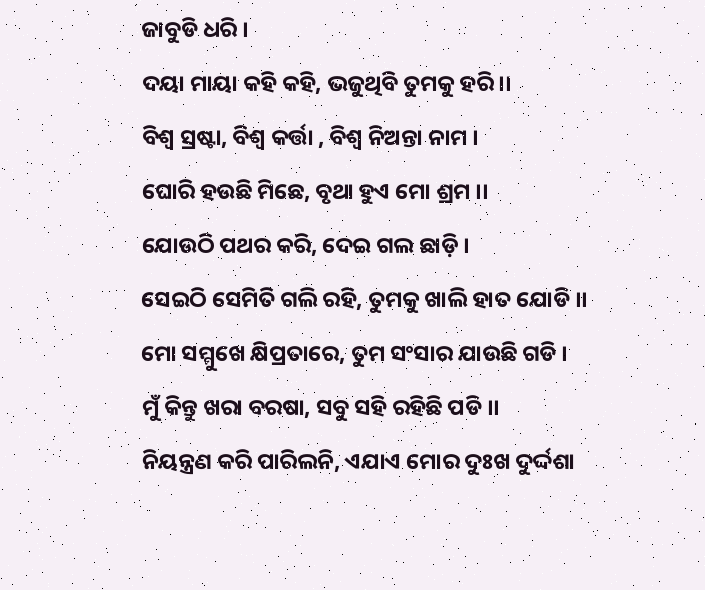ଜାବୁଡି ଧରି ।
ଦୟା ମାୟା କହି କହି, ଭଜୁଥିବି ତୁମକୁ ହରି ।।
ବିଶ୍ଵ ସ୍ରଷ୍ଟା, ବିଶ୍ଵ କର୍ତ୍ତା , ବିଶ୍ଵ ନିଅନ୍ତା ନାମ ।
ଘୋରି ହଉଛି ମିଛେ, ବୃଥା ହୁଏ ମୋ ଶ୍ରମ ।।
ଯୋଉଠି ପଥର କରି, ଦେଇ ଗଲ ଛାଡ଼ି ।
ସେଇଠି ସେମିତି ଗଲି ରହି, ତୁମକୁ ଖାଲି ହାତ ଯୋଡି ।।
ମୋ ସମ୍ମୁଖେ କ୍ଷିପ୍ରତାରେ, ତୁମ ସଂସାର ଯାଉଛି ଗଡି ।
ମୁଁ କିନ୍ତୁ ଖରା ବରଷା, ସବୁ ସହି ରହିଛି ପଡି ।।
ନିୟନ୍ତ୍ରଣ କରି ପାରିଲନି, ଏଯାଏ ମୋର ଦୁଃଖ ଦୁର୍ଦ୍ଦଶା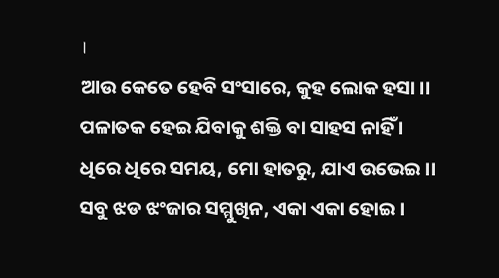।
ଆଉ କେତେ ହେବି ସଂସାରେ, କୁହ ଲୋକ ହସା ।।
ପଳାତକ ହେଇ ଯିବାକୁ ଶକ୍ତି ବା ସାହସ ନାହିଁ ।
ଧିରେ ଧିରେ ସମୟ, ମୋ ହାତରୁ, ଯାଏ ଉଭେଇ ।।
ସବୁ ଝଡ ଝଂଜାର ସମ୍ମୁଖିନ, ଏକା ଏକା ହୋଇ ।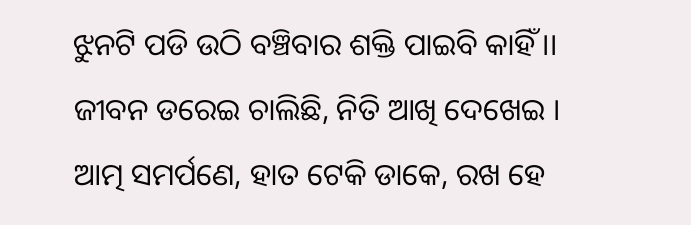ଝୁନଟି ପଡି ଉଠି ବଞ୍ଚିବାର ଶକ୍ତି ପାଇବି କାହିଁ ।।
ଜୀବନ ଡରେଇ ଚାଲିଛି, ନିତି ଆଖି ଦେଖେଇ ।
ଆତ୍ମ ସମର୍ପଣେ, ହାତ ଟେକି ଡାକେ, ରଖ ହେ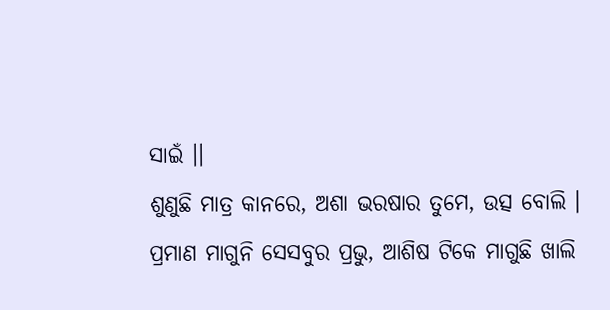ସାଇଁ ।।
ଶୁଣୁଛି ମାତ୍ର କାନରେ, ଅଶା ଭରଷାର ତୁମେ, ଉତ୍ସ ବୋଲି ।
ପ୍ରମାଣ ମାଗୁନି ସେସବୁର ପ୍ରଭୁ, ଆଶିଷ ଟିକେ ମାଗୁଛି ଖାଲି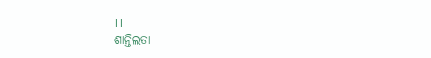।।
ଶାନ୍ତିଲତା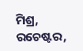ମିଶ୍ର, ରଚେଷ୍ଟର,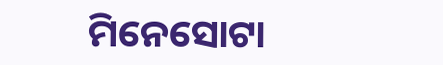ମିନେସୋଟା